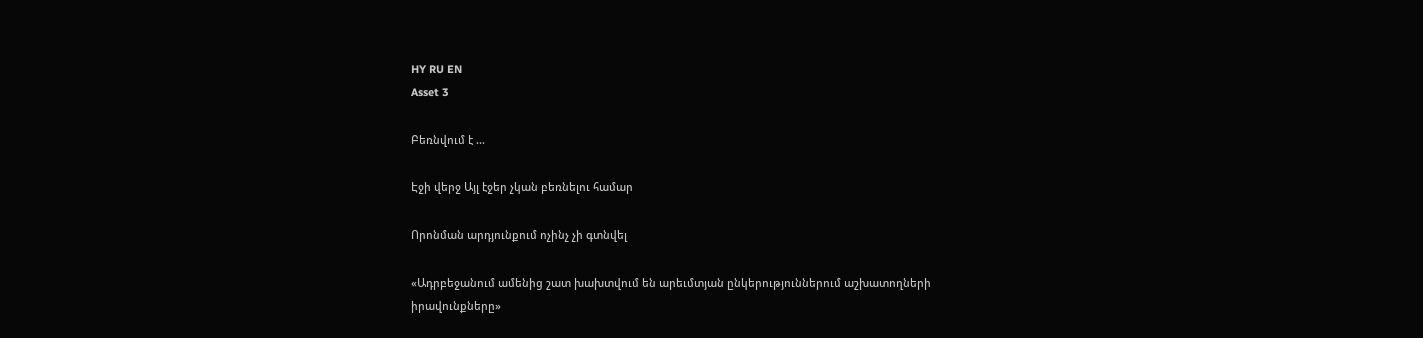HY RU EN
Asset 3

Բեռնվում է ...

Էջի վերջ Այլ էջեր չկան բեռնելու համար

Որոնման արդյունքում ոչինչ չի գտնվել

«Ադրբեջանում ամենից շատ խախտվում են արեւմտյան ընկերություններում աշխատողների իրավունքները»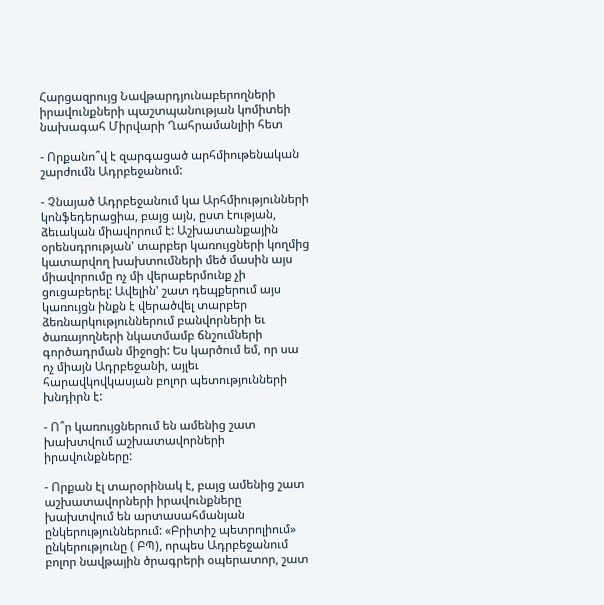Հարցազրույց Նավթարդյունաբերողների իրավունքների պաշտպանության կոմիտեի նախագահ Միրվարի Ղահրամանլիի հետ

- Որքանո՞վ է զարգացած արհմիութենական շարժումն Ադրբեջանում:

- Չնայած Ադրբեջանում կա Արհմիությունների կոնֆեդերացիա, բայց այն, ըստ էության, ձեւական միավորում է: Աշխատանքային օրենսդրության' տարբեր կառույցների կողմից կատարվող խախտումների մեծ մասին այս միավորումը ոչ մի վերաբերմունք չի ցուցաբերել: Ավելին' շատ դեպքերում այս կառույցն ինքն է վերածվել տարբեր ձեռնարկություններում բանվորների եւ ծառայողների նկատմամբ ճնշումների գործադրման միջոցի: Ես կարծում եմ, որ սա ոչ միայն Ադրբեջանի, այլեւ հարավկովկասյան բոլոր պետությունների խնդիրն է:

- Ո՞ր կառույցներում են ամենից շատ խախտվում աշխատավորների իրավունքները:

- Որքան էլ տարօրինակ է, բայց ամենից շատ աշխատավորների իրավունքները խախտվում են արտասահմանյան ընկերություններում: «Բրիտիշ պետրոլիում» ընկերությունը ( ԲՊ), որպես Ադրբեջանում բոլոր նավթային ծրագրերի օպերատոր, շատ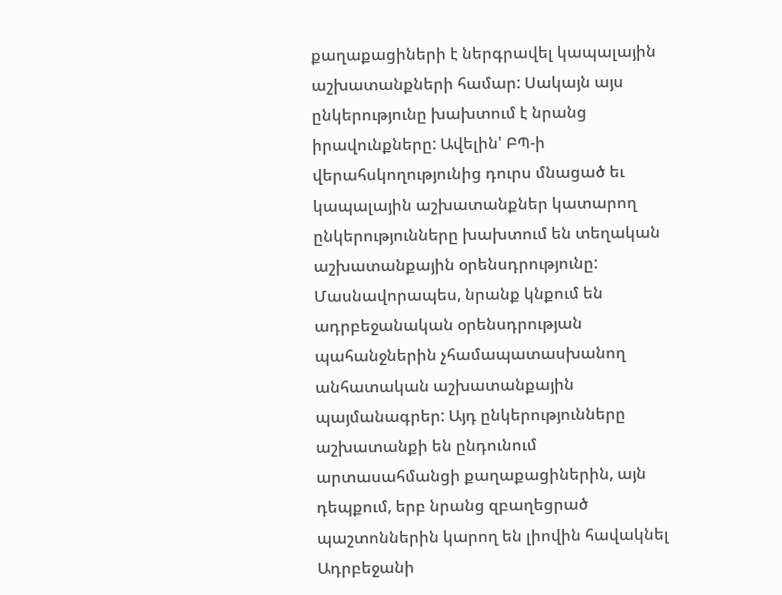քաղաքացիների է ներգրավել կապալային աշխատանքների համար: Սակայն այս ընկերությունը խախտում է նրանց իրավունքները: Ավելին' ԲՊ-ի վերահսկողությունից դուրս մնացած եւ կապալային աշխատանքներ կատարող ընկերությունները խախտում են տեղական աշխատանքային օրենսդրությունը: Մասնավորապես, նրանք կնքում են ադրբեջանական օրենսդրության պահանջներին չհամապատասխանող անհատական աշխատանքային պայմանագրեր: Այդ ընկերությունները աշխատանքի են ընդունում արտասահմանցի քաղաքացիներին, այն դեպքում, երբ նրանց զբաղեցրած պաշտոններին կարող են լիովին հավակնել Ադրբեջանի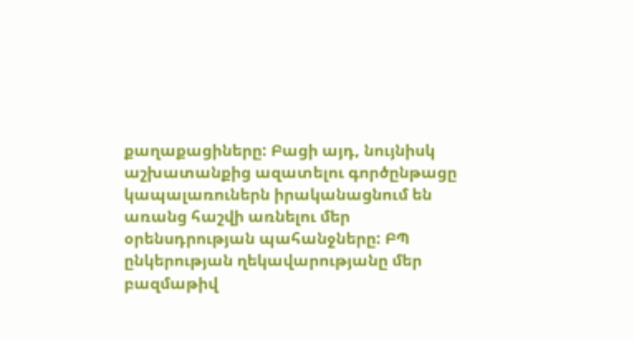քաղաքացիները: Բացի այդ, նույնիսկ աշխատանքից ազատելու գործընթացը կապալառուներն իրականացնում են առանց հաշվի առնելու մեր օրենսդրության պահանջները: ԲՊ ընկերության ղեկավարությանը մեր բազմաթիվ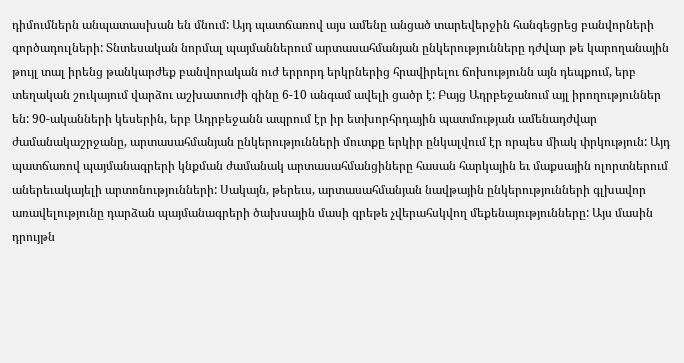դիմումներն անպատասխան են մնում: Այդ պատճառով այս ամենը անցած տարեվերջին հանգեցրեց բանվորների գործադուլների: Տնտեսական նորմալ պայմաններում արտասահմանյան ընկերությունները դժվար թե կարողանային թույլ տալ իրենց թանկարժեք բանվորական ուժ երրորդ երկրներից հրավիրելու ճոխությունն այն դեպքում, երբ տեղական շուկայում վարձու աշխատուժի գինը 6-10 անգամ ավելի ցածր է: Բայց Ադրբեջանում այլ իրողություններ են: 90-ականների կեսերին, երբ Ադրբեջանն ապրում էր իր ետխորհրդային պատմության ամենադժվար ժամանակաշրջանը, արտասահմանյան ընկերությունների մուտքը երկիր ընկալվում էր որպես միակ փրկություն: Այդ պատճառով պայմանագրերի կնքման ժամանակ արտասահմանցիները հասան հարկային եւ մաքսային ոլորտներում աներեւակայելի արտոնությունների: Սակայն, թերեւս, արտասահմանյան նավթային ընկերությունների գլխավոր առավելությունը դարձան պայմանագրերի ծախսային մասի գրեթե չվերահսկվող մեքենայությունները: Այս մասին դրույթն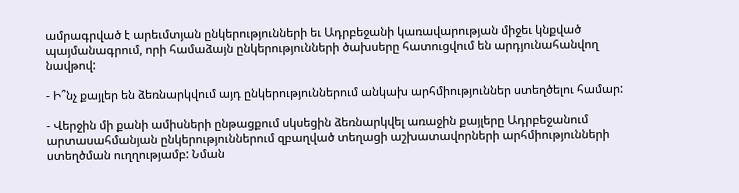ամրագրված է արեւմտյան ընկերությունների եւ Ադրբեջանի կառավարության միջեւ կնքված պայմանագրում, որի համաձայն ընկերությունների ծախսերը հատուցվում են արդյունահանվող նավթով:

- Ի՞նչ քայլեր են ձեռնարկվում այդ ընկերություններում անկախ արհմիություններ ստեղծելու համար:

- Վերջին մի քանի ամիսների ընթացքում սկսեցին ձեռնարկվել առաջին քայլերը Ադրբեջանում արտասահմանյան ընկերություններում զբաղված տեղացի աշխատավորների արհմիությունների ստեղծման ուղղությամբ: Նման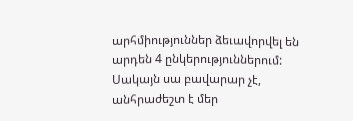արհմիություններ ձեւավորվել են արդեն 4 ընկերություններում: Սակայն սա բավարար չէ, անհրաժեշտ է մեր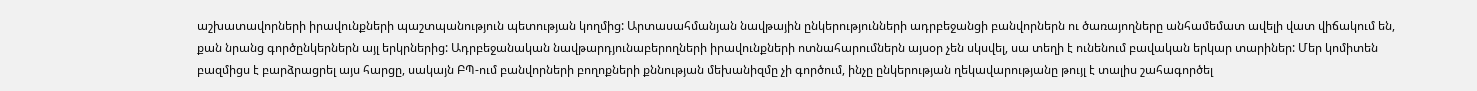աշխատավորների իրավունքների պաշտպանություն պետության կողմից: Արտասահմանյան նավթային ընկերությունների ադրբեջանցի բանվորներն ու ծառայողները անհամեմատ ավելի վատ վիճակում են, քան նրանց գործընկերներն այլ երկրներից: Ադրբեջանական նավթարդյունաբերողների իրավունքների ոտնահարումներն այսօր չեն սկսվել, սա տեղի է ունենում բավական երկար տարիներ: Մեր կոմիտեն բազմիցս է բարձրացրել այս հարցը, սակայն ԲՊ-ում բանվորների բողոքների քննության մեխանիզմը չի գործում, ինչը ընկերության ղեկավարությանը թույլ է տալիս շահագործել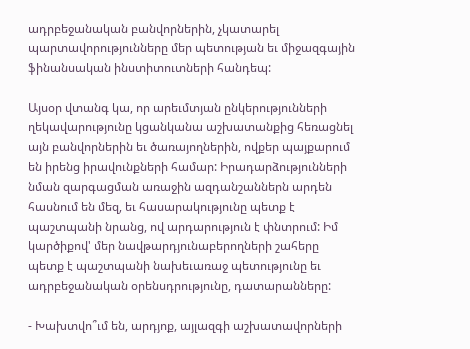ադրբեջանական բանվորներին, չկատարել պարտավորությունները մեր պետության եւ միջազգային ֆինանսական ինստիտուտների հանդեպ:

Այսօր վտանգ կա, որ արեւմտյան ընկերությունների ղեկավարությունը կցանկանա աշխատանքից հեռացնել այն բանվորներին եւ ծառայողներին, ովքեր պայքարում են իրենց իրավունքների համար: Իրադարձությունների նման զարգացման առաջին ազդանշաններն արդեն հասնում են մեզ, եւ հասարակությունը պետք է պաշտպանի նրանց, ով արդարություն է փնտրում: Իմ կարծիքով' մեր նավթարդյունաբերողների շահերը պետք է պաշտպանի նախեւառաջ պետությունը եւ ադրբեջանական օրենսդրությունը, դատարանները:

- Խախտվո՞ւմ են, արդյոք, այլազգի աշխատավորների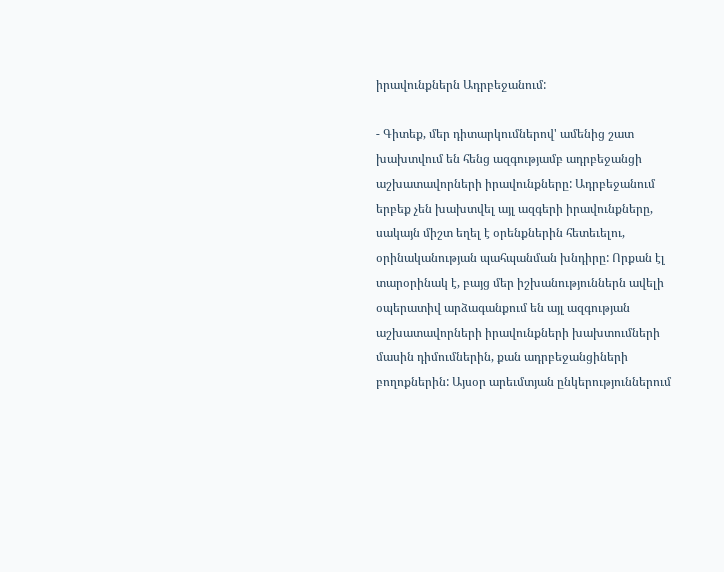իրավունքներն Ադրբեջանում:

- Գիտեք, մեր դիտարկումներով' ամենից շատ խախտվում են հենց ազգությամբ ադրբեջանցի աշխատավորների իրավունքները: Ադրբեջանում երբեք չեն խախտվել այլ ազգերի իրավունքները, սակայն միշտ եղել է օրենքներին հետեւելու, օրինականության պահպանման խնդիրը: Որքան էլ տարօրինակ է, բայց մեր իշխանություններն ավելի օպերատիվ արձագանքում են այլ ազգության աշխատավորների իրավունքների խախտումների մասին դիմումներին, քան ադրբեջանցիների բողոքներին: Այսօր արեւմտյան ընկերություններում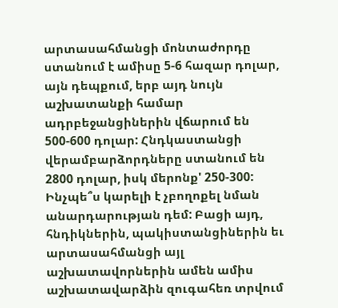արտասահմանցի մոնտաժորդը ստանում է ամիսը 5-6 հազար դոլար, այն դեպքում, երբ այդ նույն աշխատանքի համար ադրբեջանցիներին վճարում են 500-600 դոլար: Հնդկաստանցի վերամբարձորդները ստանում են 2800 դոլար, իսկ մերոնք' 250-300: Ինչպե՞ս կարելի է չբողոքել նման անարդարության դեմ: Բացի այդ, հնդիկներին, պակիստանցիներին եւ արտասահմանցի այլ աշխատավորներին ամեն ամիս աշխատավարձին զուգահեռ տրվում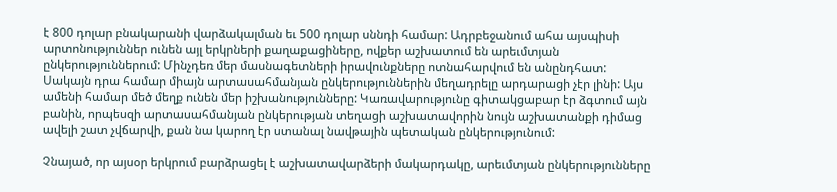է 800 դոլար բնակարանի վարձակալման եւ 500 դոլար սննդի համար: Ադրբեջանում ահա այսպիսի արտոնություններ ունեն այլ երկրների քաղաքացիները, ովքեր աշխատում են արեւմտյան ընկերություններում: Մինչդեռ մեր մասնագետների իրավունքները ոտնահարվում են անընդհատ: Սակայն դրա համար միայն արտասահմանյան ընկերություններին մեղադրելը արդարացի չէր լինի: Այս ամենի համար մեծ մեղք ունեն մեր իշխանությունները: Կառավարությունը գիտակցաբար էր ձգտում այն բանին, որպեսզի արտասահմանյան ընկերության տեղացի աշխատավորին նույն աշխատանքի դիմաց ավելի շատ չվճարվի, քան նա կարող էր ստանալ նավթային պետական ընկերությունում:

Չնայած, որ այսօր երկրում բարձրացել է աշխատավարձերի մակարդակը, արեւմտյան ընկերությունները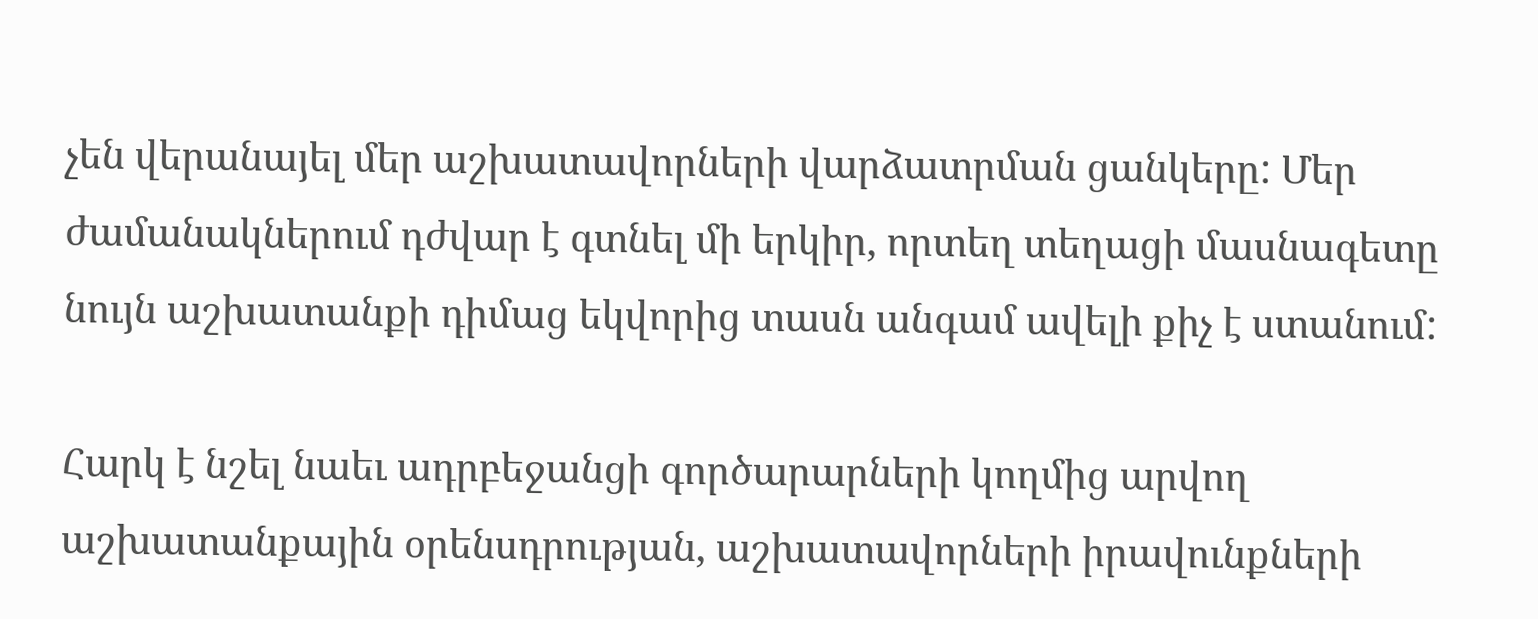չեն վերանայել մեր աշխատավորների վարձատրման ցանկերը: Մեր ժամանակներում դժվար է գտնել մի երկիր, որտեղ տեղացի մասնագետը նույն աշխատանքի դիմաց եկվորից տասն անգամ ավելի քիչ է ստանում:

Հարկ է նշել նաեւ ադրբեջանցի գործարարների կողմից արվող աշխատանքային օրենսդրության, աշխատավորների իրավունքների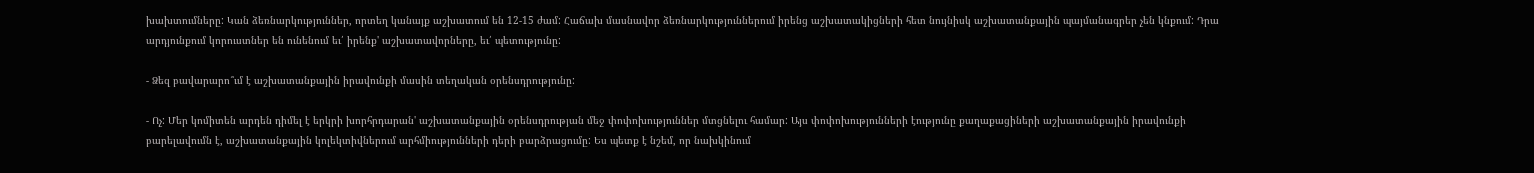խախտումները: Կան ձեռնարկություններ, որտեղ կանայք աշխատում են 12-15 ժամ: Հաճախ մասնավոր ձեռնարկություններում իրենց աշխատակիցների հետ նույնիսկ աշխատանքային պայմանագրեր չեն կնքում: Դրա արդյունքում կորուստներ են ունենում եւ՛ իրենք' աշխատավորները, եւ՛ պետությունը:

- Ձեզ բավարարո՞ւմ է աշխատանքային իրավունքի մասին տեղական օրենսդրությունը:

- Ոչ: Մեր կոմիտեն արդեն դիմել է երկրի խորհրդարան' աշխատանքային օրենսդրության մեջ փոփոխություններ մտցնելու համար: Այս փոփոխությունների էությունը քաղաքացիների աշխատանքային իրավունքի բարելավումն է, աշխատանքային կոլեկտիվներում արհմիությունների դերի բարձրացումը: Ես պետք է նշեմ, որ նախկինում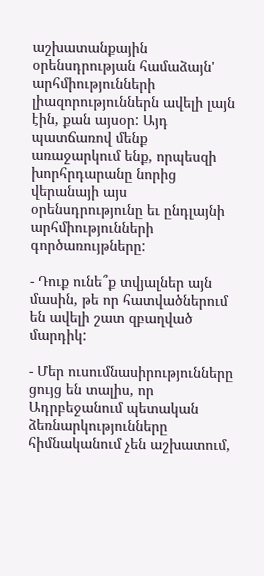աշխատանքային օրենսդրության համաձայն' արհմիությունների լիազորություններն ավելի լայն էին, քան այսօր: Այդ պատճառով մենք առաջարկում ենք, որպեսզի խորհրդարանը նորից վերանայի այս օրենսդրությունը եւ ընդլայնի արհմիությունների գործառույթները:

- Դուք ունե՞ք տվյալներ այն մասին, թե որ հատվածներում են ավելի շատ զբաղված մարդիկ:

- Մեր ուսումնասիրությունները ցույց են տալիս, որ Ադրբեջանում պետական ձեռնարկությունները հիմնականում չեն աշխատում,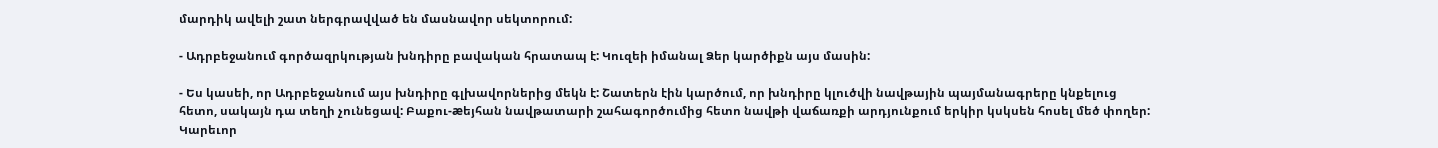մարդիկ ավելի շատ ներգրավված են մասնավոր սեկտորում:

- Ադրբեջանում գործազրկության խնդիրը բավական հրատապ է: Կուզեի իմանալ Ձեր կարծիքն այս մասին:

- Ես կասեի, որ Ադրբեջանում այս խնդիրը գլխավորներից մեկն է: Շատերն էին կարծում, որ խնդիրը կլուծվի նավթային պայմանագրերը կնքելուց հետո, սակայն դա տեղի չունեցավ: Բաքու-æեյհան նավթատարի շահագործումից հետո նավթի վաճառքի արդյունքում երկիր կսկսեն հոսել մեծ փողեր: Կարեւոր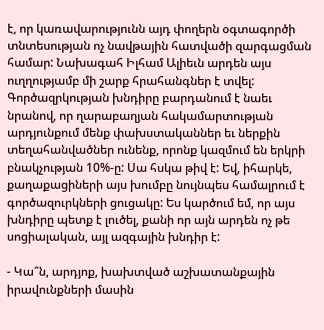է, որ կառավարությունն այդ փողերն օգտագործի տնտեսության ոչ նավթային հատվածի զարգացման համար: Նախագահ Իլհամ Ալիեւն արդեն այս ուղղությամբ մի շարք հրահանգներ է տվել: Գործազրկության խնդիրը բարդանում է նաեւ նրանով, որ ղարաբաղյան հակամարտության արդյունքում մենք փախստականներ եւ ներքին տեղահանվածներ ունենք, որոնք կազմում են երկրի բնակչության 10%-ը: Սա հսկա թիվ է: Եվ, իհարկե, քաղաքացիների այս խումբը նույնպես համալրում է գործազուրկների ցուցակը: Ես կարծում եմ, որ այս խնդիրը պետք է լուծել, քանի որ այն արդեն ոչ թե սոցիալական, այլ ազգային խնդիր է:

- Կա՞ն, արդյոք, խախտված աշխատանքային իրավունքների մասին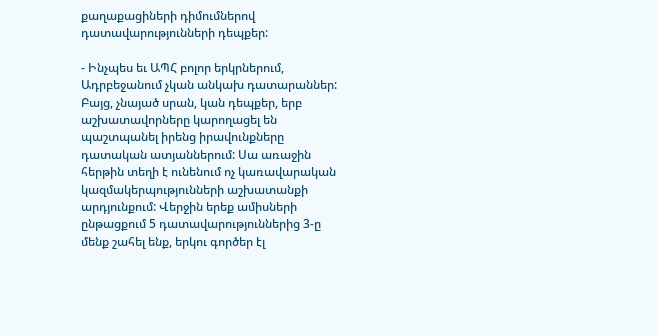քաղաքացիների դիմումներով դատավարությունների դեպքեր:

- Ինչպես եւ ԱՊՀ բոլոր երկրներում, Ադրբեջանում չկան անկախ դատարաններ: Բայց, չնայած սրան, կան դեպքեր, երբ աշխատավորները կարողացել են պաշտպանել իրենց իրավունքները դատական ատյաններում: Սա առաջին հերթին տեղի է ունենում ոչ կառավարական կազմակերպությունների աշխատանքի արդյունքում: Վերջին երեք ամիսների ընթացքում 5 դատավարություններից 3-ը մենք շահել ենք, երկու գործեր էլ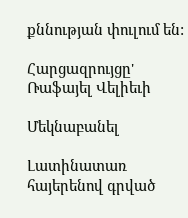քննության փուլում են:

Հարցազրույցը' Ռաֆայել Վելիեւի

Մեկնաբանել

Լատինատառ հայերենով գրված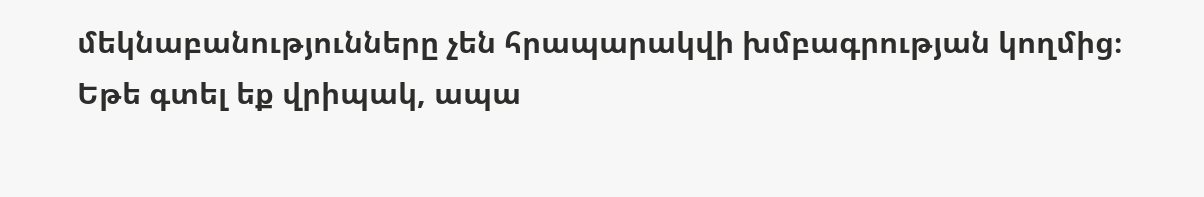մեկնաբանությունները չեն հրապարակվի խմբագրության կողմից։
Եթե գտել եք վրիպակ, ապա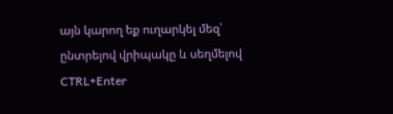այն կարող եք ուղարկել մեզ՝ ընտրելով վրիպակը և սեղմելով CTRL+Enter